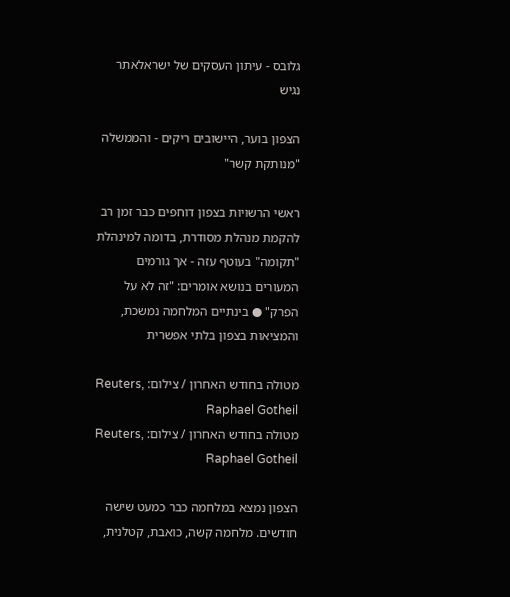גלובס - עיתון העסקים של ישראלאתר נגיש

הצפון בוער, היישובים ריקים - והממשלה "מנותקת קשר"

ראשי הרשויות בצפון דוחפים כבר זמן רב להקמת מנהלת מסודרת, בדומה למינהלת "תקומה" בעוטף עזה - אך גורמים המעורים בנושא אומרים: "זה לא על הפרק" ● בינתיים המלחמה נמשכת, והמציאות בצפון בלתי אפשרית

מטולה בחודש האחרון / צילום: Reuters, Raphael Gotheil
מטולה בחודש האחרון / צילום: Reuters, Raphael Gotheil

הצפון נמצא במלחמה כבר כמעט שישה חודשים. מלחמה קשה, כואבת, קטלנית,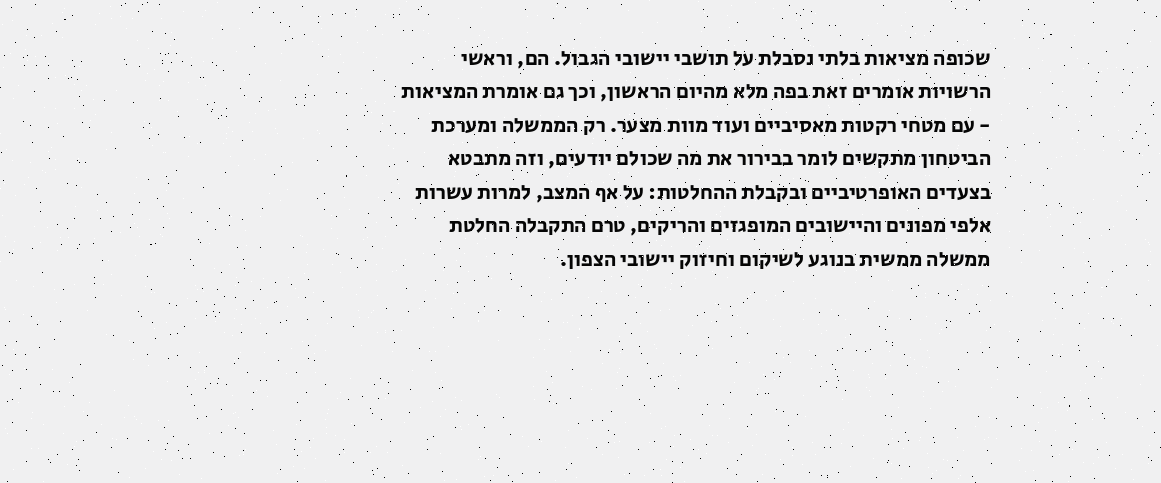שכופה מציאות בלתי נסבלת על תושבי יישובי הגבול. הם, וראשי הרשויות אומרים זאת בפה מלא מהיום הראשון, וכך גם אומרת המציאות - עם מטחי רקטות מאסיביים ועוד מוות מצער. רק הממשלה ומערכת הביטחון מתקשים לומר בבירור את מה שכולם יודעים, וזה מתבטא בצעדים האופרטיביים ובקבלת ההחלטות: על אף המצב, למרות עשרות אלפי מפונים והיישובים המופגזים והריקים, טרם התקבלה החלטת ממשלה ממשית בנוגע לשיקום וחיזוק יישובי הצפון.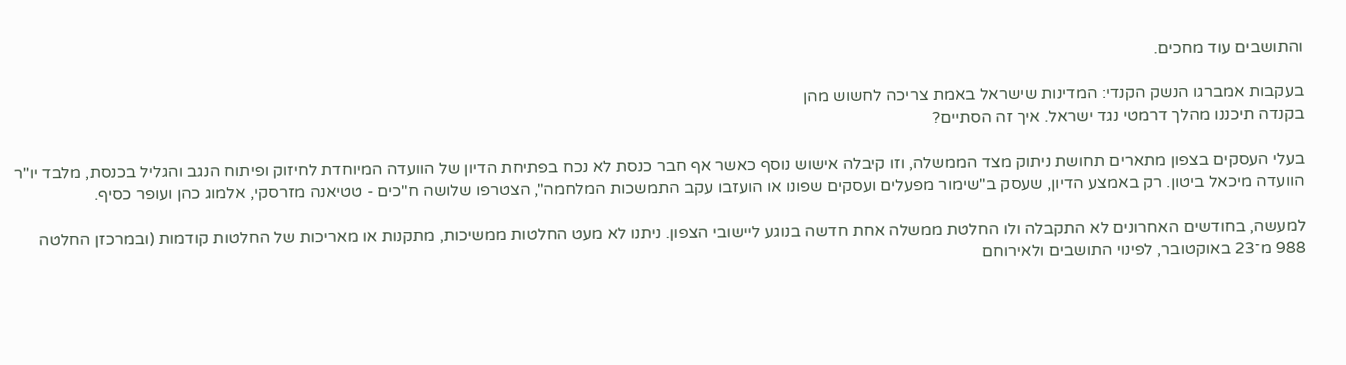והתושבים עוד מחכים.

בעקבות אמברגו הנשק הקנדי: המדינות שישראל באמת צריכה לחשוש מהן
בקנדה תיכננו מהלך דרמטי נגד ישראל. איך זה הסתיים?

בעלי העסקים בצפון מתארים תחושת ניתוק מצד הממשלה, וזו קיבלה אישוש נוסף כאשר אף חבר כנסת לא נכח בפתיחת הדיון של הוועדה המיוחדת לחיזוק ופיתוח הנגב והגליל בכנסת, מלבד יו"ר הוועדה מיכאל ביטון. רק באמצע הדיון, שעסק ב"שימור מפעלים ועסקים שפונו או הועזבו עקב התמשכות המלחמה", הצטרפו שלושה ח"כים - טטיאנה מזרסקי, אלמוג כהן ועופר כסיף.

למעשה, בחודשים האחרונים לא התקבלה ולו החלטת ממשלה אחת חדשה בנוגע ליישובי הצפון. ניתנו לא מעט החלטות ממשיכות, מתקנות או מאריכות של החלטות קודמות (ובמרכזן החלטה 988 מ־23 באוקטובר, לפינוי התושבים ולאירוחם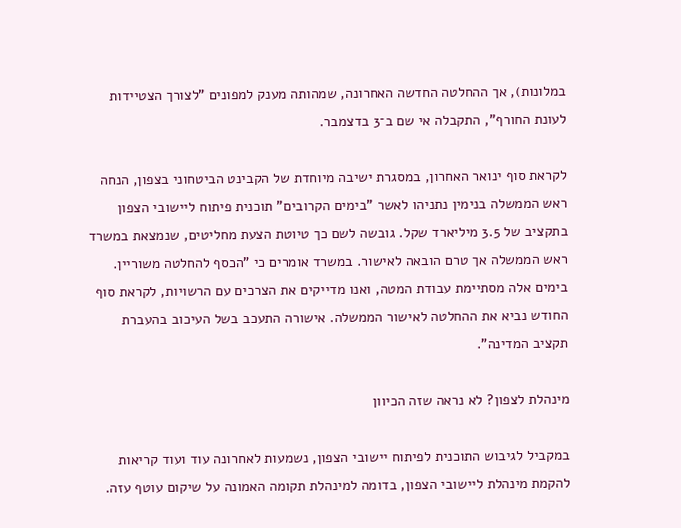במלונות), אך ההחלטה החדשה האחרונה, שמהותה מענק למפונים "לצורך הצטיידות לעונת החורף", התקבלה אי שם ב־3 בדצמבר.

לקראת סוף ינואר האחרון, במסגרת ישיבה מיוחדת של הקבינט הביטחוני בצפון, הנחה ראש הממשלה בנימין נתניהו לאשר "בימים הקרובים" תוכנית פיתוח ליישובי הצפון בתקציב של 3.5 מיליארד שקל. גובשה לשם כך טיוטת הצעת מחליטים, שנמצאת במשרד ראש הממשלה אך טרם הובאה לאישור. במשרד אומרים כי "הכסף להחלטה משוריין. בימים אלה מסתיימת עבודת המטה, ואנו מדייקים את הצרכים עם הרשויות, לקראת סוף החודש נביא את ההחלטה לאישור הממשלה. אישורה התעכב בשל העיכוב בהעברת תקציב המדינה".

מינהלת לצפון? לא נראה שזה הכיוון

במקביל לגיבוש התוכנית לפיתוח יישובי הצפון, נשמעות לאחרונה עוד ועוד קריאות להקמת מינהלת ליישובי הצפון, בדומה למינהלת תקומה האמונה על שיקום עוטף עזה.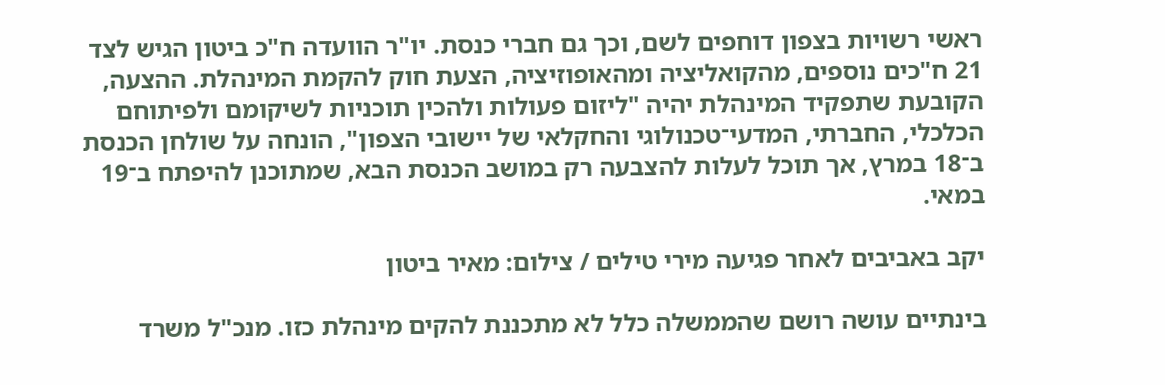ראשי רשויות בצפון דוחפים לשם, וכך גם חברי כנסת. יו"ר הוועדה ח"כ ביטון הגיש לצד 21 ח"כים נוספים, מהקואליציה ומהאופוזיציה, הצעת חוק להקמת המינהלת. ההצעה, הקובעת שתפקיד המינהלת יהיה "ליזום פעולות ולהכין תוכניות לשיקומם ולפיתוחם הכלכלי, החברתי, המדעי־טכנולוגי והחקלאי של יישובי הצפון", הונחה על שולחן הכנסת ב־18 במרץ, אך תוכל לעלות להצבעה רק במושב הכנסת הבא, שמתוכנן להיפתח ב־19 במאי.

יקב באביבים לאחר פגיעה מירי טילים / צילום: מאיר ביטון

בינתיים עושה רושם שהממשלה כלל לא מתכננת להקים מינהלת כזו. מנכ"ל משרד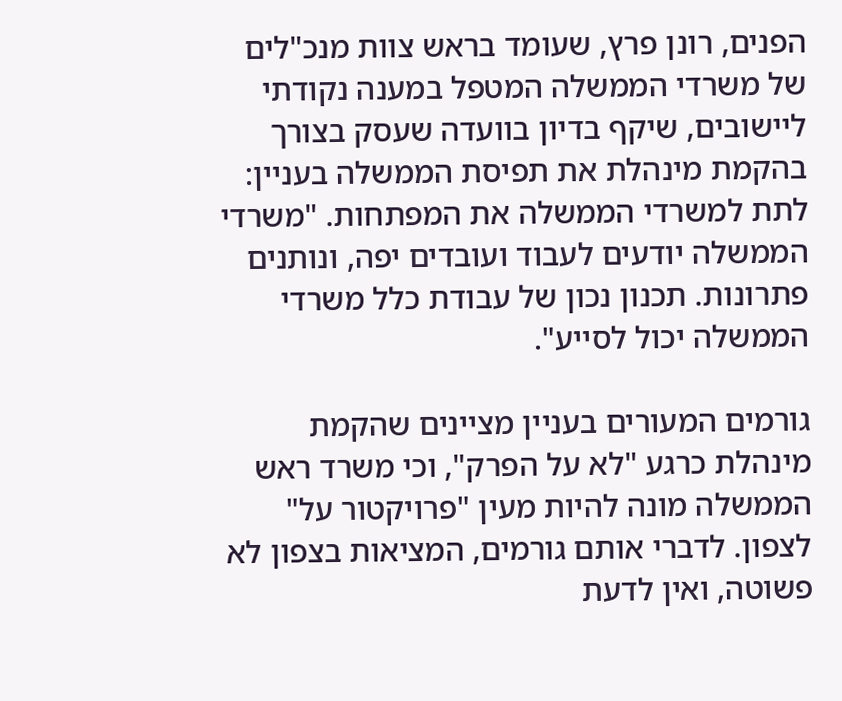הפנים, רונן פרץ, שעומד בראש צוות מנכ"לים של משרדי הממשלה המטפל במענה נקודתי ליישובים, שיקף בדיון בוועדה שעסק בצורך בהקמת מינהלת את תפיסת הממשלה בעניין: לתת למשרדי הממשלה את המפתחות. "משרדי הממשלה יודעים לעבוד ועובדים יפה, ונותנים פתרונות. תכנון נכון של עבודת כלל משרדי הממשלה יכול לסייע".

גורמים המעורים בעניין מציינים שהקמת מינהלת כרגע "לא על הפרק", וכי משרד ראש הממשלה מונה להיות מעין "פרויקטור על" לצפון. לדברי אותם גורמים, המציאות בצפון לא פשוטה, ואין לדעת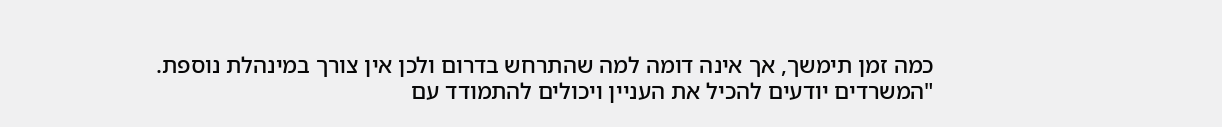כמה זמן תימשך, אך אינה דומה למה שהתרחש בדרום ולכן אין צורך במינהלת נוספת. "המשרדים יודעים להכיל את העניין ויכולים להתמודד עם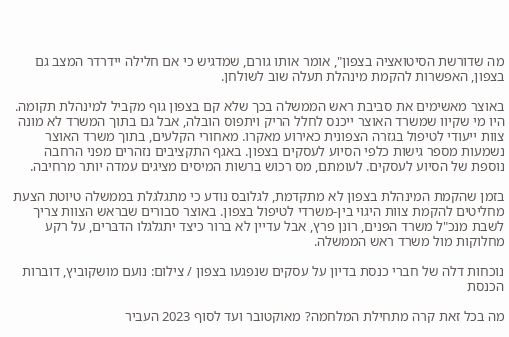מה שדורשת הסיטואציה בצפון", אומר אותו גורם, שמדגיש כי אם חלילה יידרדר המצב גם בצפון, האפשרות להקמת מינהלת תעלה שוב לשולחן.

באוצר מאשימים את סביבת ראש הממשלה בכך שלא קם בצפון גוף מקביל למינהלת תקומה. היו מי שקיוו שמשרד האוצר ייכנס לחלל הריק ויתפוס הובלה, אבל גם בתוך המשרד לא מונה צוות ייעודי לטיפול בגזרה הצפונית כאירוע מאקרו. מאחורי הקלעים, בתוך משרד האוצר נשמעות מספר גישות כלפי הסיוע לעסקים בצפון. באגף התקציבים נזהרים מפני הרחבה נוספת של הסיוע לעסקים. לעומתם, מס רכוש ברשות המיסים מציגים עמדה יותר מרחיבה.

בזמן שהקמת המינהלת בצפון לא מתקדמת, לגלובס נודע כי מתגלגלת בממשלה טיוטת הצעת מחליטים להקמת צוות היגוי בין-משרדי לטיפול בצפון. באוצר סבורים שבראש הצוות צריך לשבת מנכ"ל משרד הפנים, רונן פרץ, אבל עדיין לא ברור כיצד יתגלגלו הדברים, על רקע מחלוקות מול משרד ראש הממשלה.

נוכחות דלה של חברי כנסת בדיון על עסקים שנפגעו בצפון / צילום: נועם מושקוביץ, דוברות הכנסת

מה בכל זאת קרה מתחילת המלחמה? מאוקטובר ועד לסוף 2023 העביר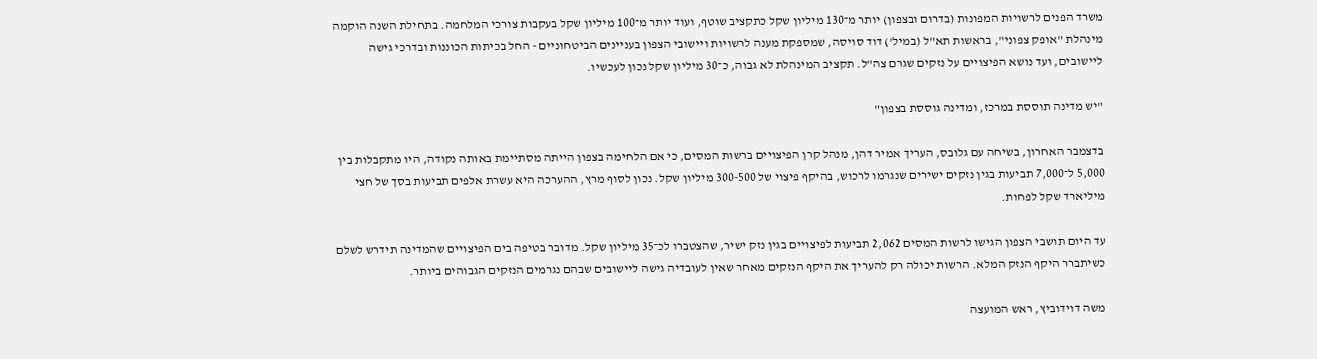משרד הפנים לרשויות המפונות (בדרום ובצפון) יותר מ־130 מיליון שקל כתקציב שוטף, ועוד יותר מ־100 מיליון שקל בעקבות צורכי המלחמה. בתחילת השנה הוקמה מינהלת "אופק צפוני", בראשות תא"ל (במיל') דוד סויסה, שמספקת מענה לרשויות ויישובי הצפון בעניינים הביטחוניים - החל בכיתות הכוננות ובדרכי גישה ליישובים, ועד נושא הפיצויים על נזקים שגרם צה"ל. תקציב המינהלת לא גבוה, כ־30 מיליון שקל נכון לעכשיו.

"יש מדינה תוססת במרכז, ומדינה גוססת בצפון"

בדצמבר האחרון, בשיחה עם גלובס, העריך אמיר דהן, מנהל קרן הפיצויים ברשות המסים, כי אם הלחימה בצפון הייתה מסתיימת באותה נקודה, היו מתקבלות בין 5,000 ל־7,000 תביעות בגין נזקים ישירים שנגרמו לרכוש, בהיקף פיצוי של 300-500 מיליון שקל. נכון לסוף מרץ, ההערכה היא עשרת אלפים תביעות בסך של חצי מיליארד שקל לפחות.

עד היום תושבי הצפון הגישו לרשות המסים 2,062 תביעות לפיצויים בגין נזק ישיר, שהצטברו לכ־35 מיליון שקל. מדובר בטיפה בים הפיצויים שהמדינה תידרש לשלם כשיתברר היקף הנזק המלא. הרשות יכולה רק להעריך את היקף הנזקים מאחר שאין לעובדיה גישה ליישובים שבהם נגרמים הנזקים הגבוהים ביותר.

משה דוידוביץ, ראש המועצה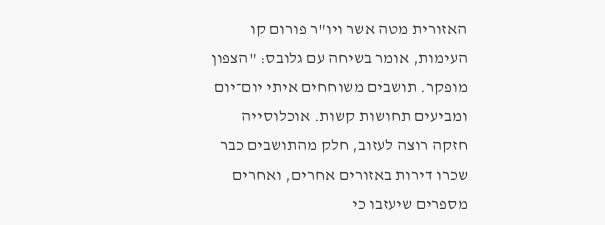האזורית מטה אשר ויו"ר פורום קו העימות, אומר בשיחה עם גלובס: "הצפון מופקר. תושבים משוחחים איתי יום־יום ומביעים תחושות קשות. אוכלוסייה חזקה רוצה לעזוב, חלק מהתושבים כבר שכרו דירות באזורים אחרים, ואחרים מספרים שיעזבו כי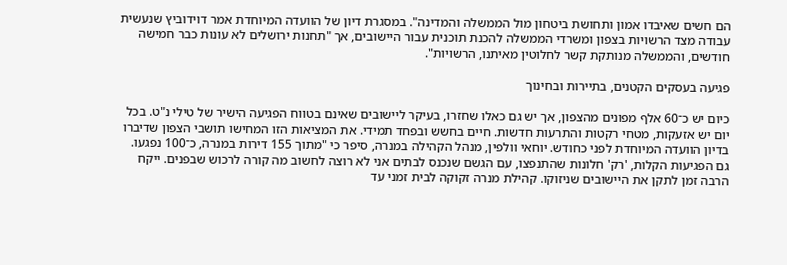הם חשים שאיבדו אמון ותחושת ביטחון מול הממשלה והמדינה". במסגרת דיון של הוועדה המיוחדת אמר דוידוביץ שנעשית עבודה מצד הרשויות בצפון ומשרדי הממשלה להכנת תוכנית עבור היישובים, אך "תחנות ירושלים לא עונות כבר חמישה חודשים, והממשלה מנותקת קשר לחלוטין מאיתנו, הרשויות".

פגיעה בעסקים הקטנים, בתיירות ובחינוך

כיום יש כ־60 אלף מפונים מהצפון, אך יש גם כאלו שחזרו, בעיקר ליישובים שאינם בטווח הפגיעה הישיר של טילי נ"ט. בכל יום יש אזעקות, מטחי רקטות והתרעות חדשות. חיים בחשש ובפחד תמידי. את המציאות הזו המחישו תושבי הצפון שדיברו בדיון הוועדה המיוחדת לפני כחודש. יוחאי וולפין, מנהל הקהילה במנרה, סיפר כי "מתוך 155 דירות במנרה, כ־100 נפגעו. גם הפגיעות הקלות, 'רק' חלונות שהתנפצו, עם הגשם שנכנס לבתים אני לא רוצה לחשוב מה קורה לרכוש שבפנים. ייקח הרבה זמן לתקן את היישובים שניזוקו. קהילת מנרה זקוקה לבית זמני עד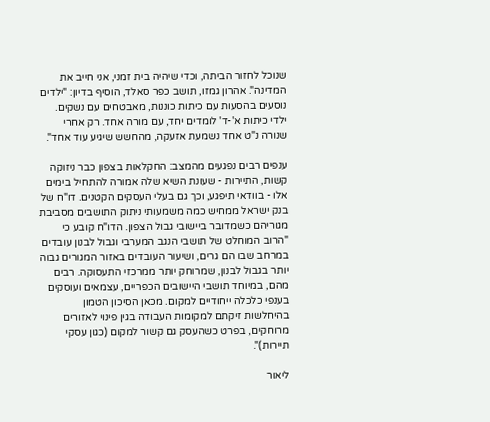שנוכל לחזור הביתה, וכדי שיהיה בית זמני, אני חייב את המדינה". אהרון גמזו, תושב כפר סאלד, הוסיף בדיון: "ילדים נוסעים בהסעות עם כיתות כוננות, מאבטחים עם נשקים. ילדי כיתות א'-ד' לומדים יחד, עם מורה אחד. רק אחרי שנורה נ"ט אחד נשמעת אזעקה, מהחשש שיגיע עוד אחד".

ענפים רבים נפגעים מהמצב: החקלאות בצפון כבר ניזוקה קשות, התיירות - שעונת השיא שלה אמורה להתחיל בימים אלו - בוודאי תיפגע, וכך גם בעלי העסקים הקטנים. דו"ח של בנק ישראל ממחיש כמה משמעותי ניתוק התושבים מסביבת מגוריהם כשמדובר ביישובי גבול הצפון. הדו"ח קובע כי "הרוב המוחלט של תושבי הנגב המערבי וגבול לבנון עובדים במרחב שבו הם גרים, ושיעור העובדים באזור המגורים גבוה יותר בגבול לבנון, שמרוחק יותר ממרכזי התעסוקה. רבים מהם, במיוחד תושבי היישובים הכפריים, עצמאים ועוסקים בענפי כלכלה ייחודיים למקום. מכאן הסיכון הטמון בהיחלשות זיקתם למקומות העבודה בגין פינוי לאזורים מרוחקים, בפרט כשהעסק גם קשור למקום (כגון עסקי תיירות)".

ליאור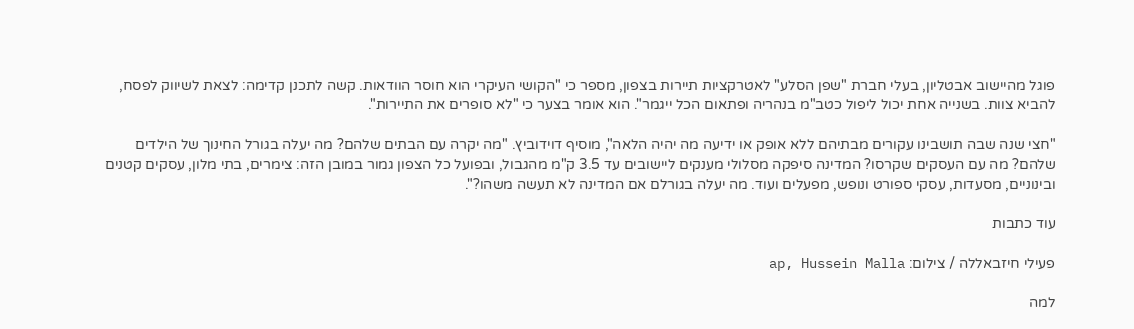פוגל מהיישוב אבטליון, בעלי חברת "שפן הסלע" לאטרקציות תיירות בצפון, מספר כי "הקושי העיקרי הוא חוסר הוודאות. קשה לתכנן קדימה: לצאת לשיווק לפסח, להביא צוות. בשנייה אחת יכול ליפול כטב"מ בנהריה ופתאום הכל ייגמר". הוא אומר בצער כי "לא סופרים את התיירות".

"חצי שנה שבה תושבינו עקורים מבתיהם ללא אופק או ידיעה מה יהיה הלאה", מוסיף דוידוביץ. "מה יקרה עם הבתים שלהם? מה יעלה בגורל החינוך של הילדים שלהם? מה עם העסקים שקרסו? המדינה סיפקה מסלולי מענקים ליישובים עד 3.5 ק"מ מהגבול, ובפועל כל הצפון גמור במובן הזה: צימרים, בתי מלון, עסקים קטנים ובינוניים, מסעדות, עסקי ספורט ונופש, מפעלים ועוד. מה יעלה בגורלם אם המדינה לא תעשה משהו?".

עוד כתבות

פעילי חיזבאללה / צילום: ap, Hussein Malla

למה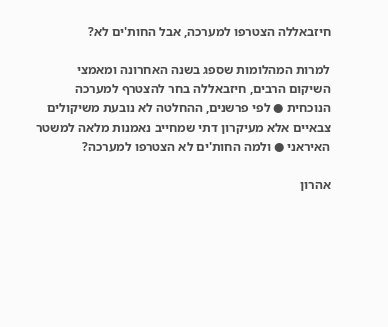חיזבאללה הצטרפו למערכה, אבל החות'ים לא?

למרות המהלומות שספג בשנה האחרונה ומאמצי השיקום הרבים, חיזבאללה בחר להצטרף למערכה הנוכחית ● לפי פרשנים, ההחלטה לא נובעת משיקולים צבאיים אלא מעיקרון דתי שמחייב נאמנות מלאה למשטר האיראני ● ולמה החות'ים לא הצטרפו למערכה?

אהרון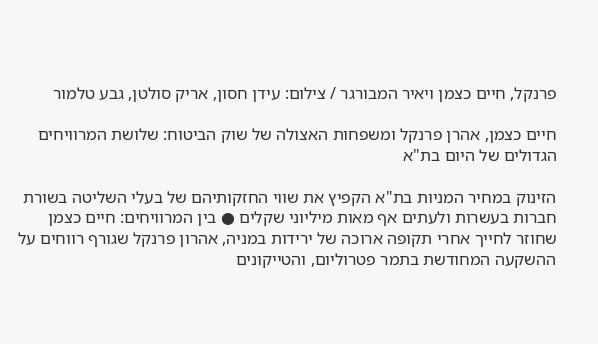פרנקל, חיים כצמן ויאיר המבורגר / צילום: עידן חסון, אריק סולטן, גבע טלמור

חיים כצמן, אהרן פרנקל ומשפחות האצולה של שוק הביטוח: שלושת המרוויחים הגדולים של היום בת"א

הזינוק במחיר המניות בת"א הקפיץ את שווי החזקותיהם של בעלי השליטה בשורת חברות בעשרות ולעתים אף מאות מיליוני שקלים ● בין המרוויחים: חיים כצמן שחוזר לחייך אחרי תקופה ארוכה של ירידות במניה, אהרון פרנקל שגורף רווחים על ההשקעה המחודשת בתמר פטרוליום, והטייקונים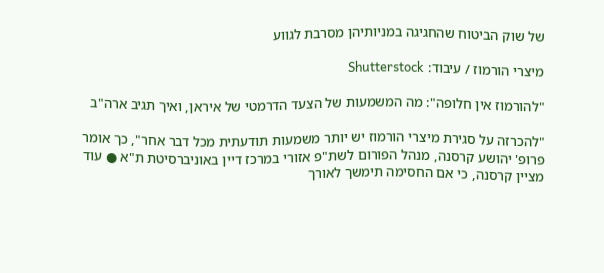של שוק הביטוח שהחגיגה במניותיהן מסרבת לגווע

מיצרי הורמוז / עיבוד: Shutterstock

"להורמוז אין חלופה": מה המשמעות של הצעד הדרמטי של איראן, ואיך תגיב ארה"ב

"להכרזה על סגירת מיצרי הורמוז יש יותר משמעות תודעתית מכל דבר אחר", כך אומר פרופ' יהושע קרסנה, מנהל הפורום לשת"פ אזורי במרכז דיין באוניברסיטת ת"א ● עוד מציין קרסנה, כי אם החסימה תימשך לאורך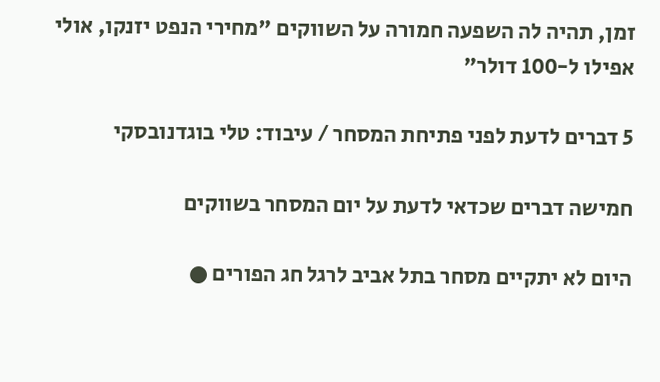זמן, תהיה לה השפעה חמורה על השווקים "מחירי הנפט יזנקו, אולי אפילו ל-100 דולר"

5 דברים לדעת לפני פתיחת המסחר / עיבוד: טלי בוגדנובסקי

חמישה דברים שכדאי לדעת על יום המסחר בשווקים

היום לא יתקיים מסחר בתל אביב לרגל חג הפורים ●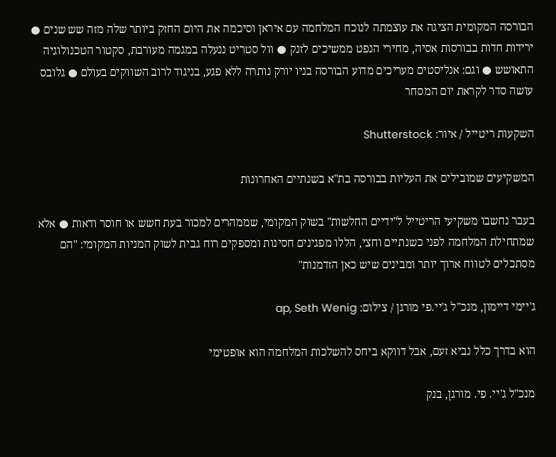הבורסה המקומית הציגה את עוצמתה לנוכח המלחמה עם איראן וסיכמה את היום החזק ביותר שלה מזה שש שנים ● ירידות חדות בבורסות אסיה, מחירי הנפט ממשיכים לזנק ● וול סטריט ננעלה במגמה מעורבת, סקטור הטכנולוגיה התאושש ● וגם: אנליסטים מעריכים מדוע הבורסה בניו יורק נותרה ללא פגע, בניגוד לרוב השווקים בעולם ● גלובס עושה סדר לקראת יום המסחר

השקעות ריטייל / איור: Shutterstock

המשקיעים שמובילים את העליות בבורסה בת"א בשנתיים האחרונות

בעבר נחשבו משקיעי הריטייל ל"ידיים החלשות" בשוק המקומי, שממהרים למכור בעת חשש או חוסר ודאות ● אלא שמתחילת המלחמה לפני כשנתיים וחצי, הללו מפגינים חסינות ומספקים רוח גבית לשוק המניות המקומי: "הם מסתכלים לטווח ארוך יותר ומבינים שיש כאן הזדמנות"

ג'יימי דיימון, מנכ''ל ג'יי.פי מורגן / צילום: ap, Seth Wenig

הוא בדרך כלל נביא זעם, אבל דווקא ביחס להשלכות המלחמה הוא אופטימי

מנכ"ל ג'יי. פי. מורגן, בנק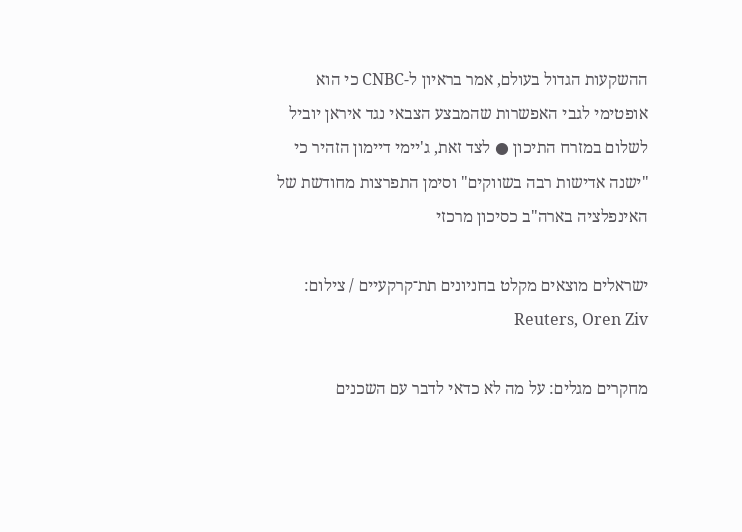ההשקעות הגדול בעולם, אמר בראיון ל-CNBC כי הוא אופטימי לגבי האפשרות שהמבצע הצבאי נגד איראן יוביל לשלום במזרח התיכון ● לצד זאת, ג'יימי דיימון הזהיר כי "ישנה אדישות רבה בשווקים" וסימן התפרצות מחודשת של האינפלציה בארה"ב כסיכון מרכזי

ישראלים מוצאים מקלט בחניונים תת־קרקעיים / צילום: Reuters, Oren Ziv

מחקרים מגלים: על מה לא כדאי לדבר עם השכנים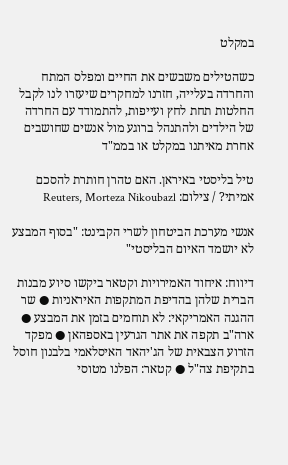במקלט

כשהטילים משבשים את החיים ומפלס המתח והחרדה בעלייה, חזרנו למחקרים שיעזרו לנו לקבל החלטות תחת לחץ ועייפות, להתמודד עם החרדה של הילדים ולהתנהל ברוגע מול אנשים שחושבים אחרת מאיתנו במקלט או בממ"ד

טיל בליסטי באיראן. האם טהרן חותרת להסכם אמיתי? / צילום: Reuters, Morteza Nikoubazl

אנשי מערכת הביטחון לשרי הקבינט: "בסוף המבצע לא יושמד האיום הבליסטי"

דיווח: איחוד האמירויות וקטאר ביקשו סיוע מבנות הברית שלהן בהדיפת המתקפות האיראניות ● שר ההגנה האמריקאי: לא תוחמים בזמן את המבצע ● ארה"ב תקפה את אתר הגרעין באספהאן ● מפקד הזרוע הצבאית של הג'יהאד האיסלאמי בלבנון חוסל בתקיפת צה"ל ● קטאר: הפלנו מטוסי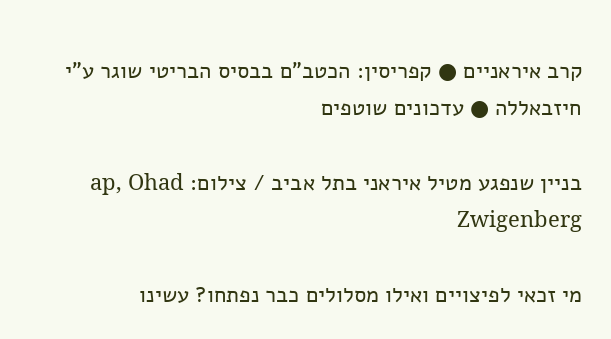קרב איראניים ● קפריסין: הכטב"ם בבסיס הבריטי שוגר ע"י חיזבאללה ● עדכונים שוטפים

בניין שנפגע מטיל איראני בתל אביב / צילום: ap, Ohad Zwigenberg

מי זכאי לפיצויים ואילו מסלולים כבר נפתחו? עשינו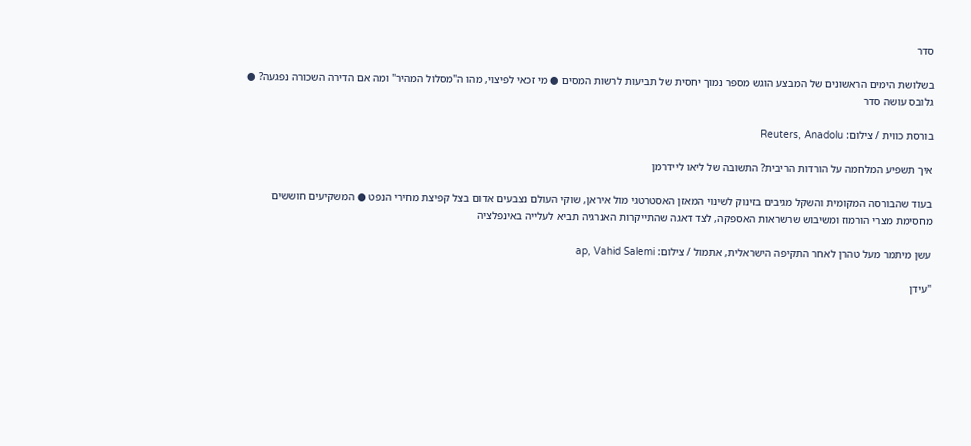סדר

בשלושת הימים הראשונים של המבצע הוגש מספר נמוך יחסית של תביעות לרשות המסים ● מי זכאי לפיצוי, מהו ה"מסלול המהיר" ומה אם הדירה השכורה נפגעה? ● גלובס עושה סדר

בורסת כווית / צילום: Reuters, Anadolu

איך תשפיע המלחמה על הורדות הריבית? התשובה של ליאו ליידרמן

בעוד שהבורסה המקומית והשקל מגיבים בזינוק לשינוי המאזן האסטרטגי מול איראן, שוקי העולם נצבעים אדום בצל קפיצת מחירי הנפט ● המשקיעים חוששים מחסימת מצרי הורמוז ומשיבוש שרשראות האספקה, לצד דאגה שהתייקרות האנרגיה תביא לעלייה באינפלציה

עשן מיתמר מעל טהרן לאחר התקיפה הישראלית, אתמול / צילום: ap, Vahid Salemi

"עידן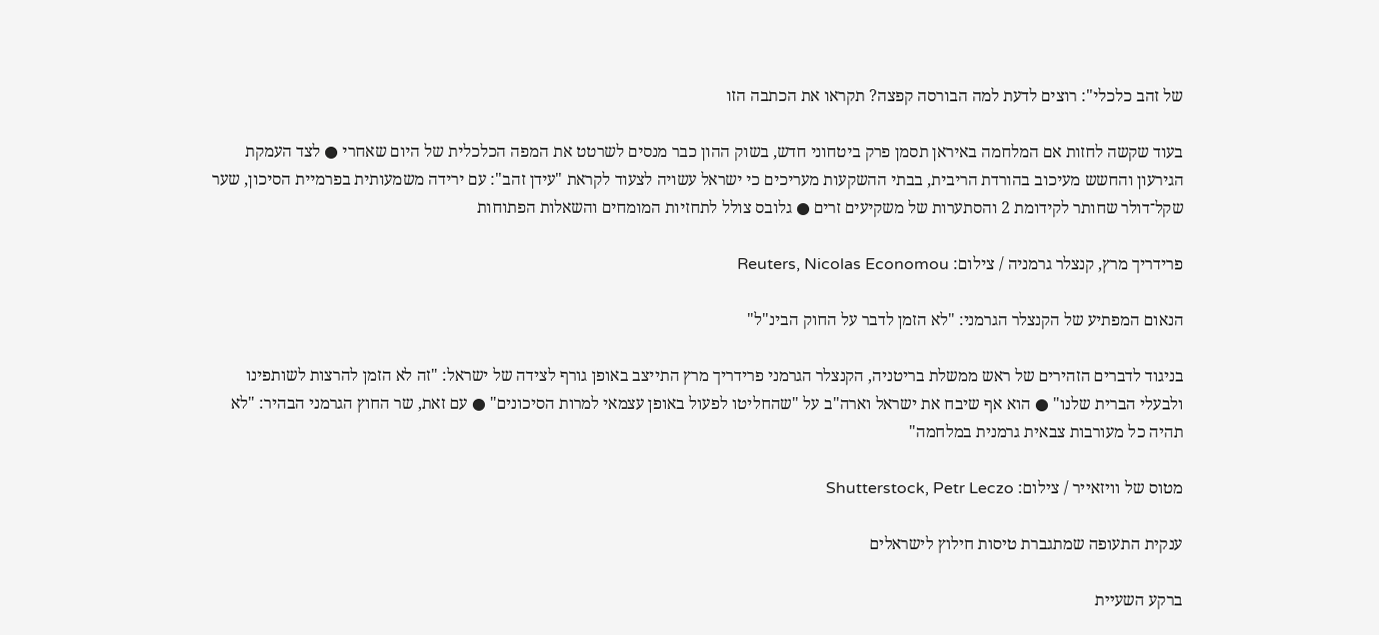של זהב כלכלי": רוצים לדעת למה הבורסה קפצה? תקראו את הכתבה הזו

בעוד שקשה לחזות אם המלחמה באיראן תסמן פרק ביטחוני חדש, בשוק ההון כבר מנסים לשרטט את המפה הכלכלית של היום שאחרי ● לצד העמקת הגירעון והחשש מעיכוב בהורדת הריבית, בבתי ההשקעות מעריכים כי ישראל עשויה לצעוד לקראת "עידן זהב": עם ירידה משמעותית בפרמיית הסיכון, שער שקל־דולר שחותר לקידומת 2 והסתערות של משקיעים זרים ● גלובס צולל לתחזיות המומחים והשאלות הפתוחות

פרידריך מרץ, קנצלר גרמניה / צילום: Reuters, Nicolas Economou

הנאום המפתיע של הקנצלר הגרמני: "לא הזמן לדבר על החוק הבינ"ל"

בניגוד לדברים הזהירים של ראש ממשלת בריטניה, הקנצלר הגרמני פרידריך מרץ התייצב באופן גורף לצידה של ישראל: "זה לא הזמן להרצות לשותפינו ולבעלי הברית שלנו" ● הוא אף שיבח את ישראל וארה"ב על "שהחליטו לפעול באופן עצמאי למרות הסיכונים" ● עם זאת, שר החוץ הגרמני הבהיר: "לא תהיה כל מעורבות צבאית גרמנית במלחמה"

מטוס של וויזאייר / צילום: Shutterstock, Petr Leczo

ענקית התעופה שמתגברת טיסות חילוץ לישראלים

ברקע השעיית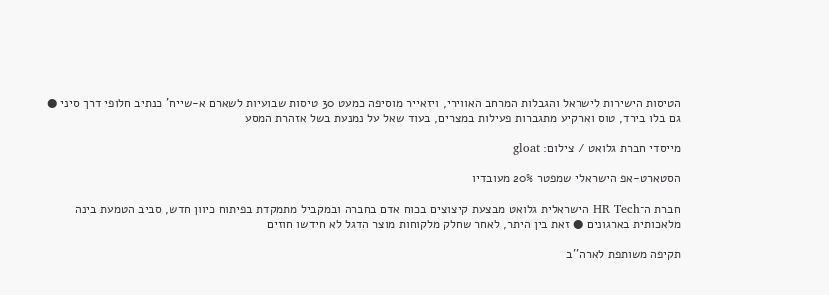הטיסות הישירות לישראל והגבלות המרחב האווירי, ויזאייר מוסיפה כמעט 30 טיסות שבועיות לשארם א-שייח' כנתיב חלופי דרך סיני ● גם בלו בירד, טוס וארקיע מתגברות פעילות במצרים, בעוד שאל על נמנעת בשל אזהרת המסע

מייסדי חברת גלואט / צילום: gloat

הסטארט-אפ הישראלי שמפטר 20% מעובדיו

חברת ה־HR Tech הישראלית גלואט מבצעת קיצוצים בכוח אדם בחברה ובמקביל מתמקדת בפיתוח כיוון חדש, סביב הטמעת בינה מלאכותית בארגונים ● זאת בין היתר, לאחר שחלק מלקוחות מוצר הדגל לא חידשו חוזים

תקיפה משותפת לארה''ב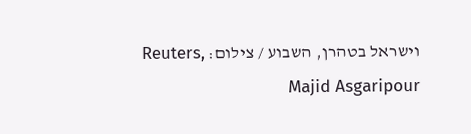וישראל בטהרן, השבוע / צילום: Reuters, Majid Asgaripour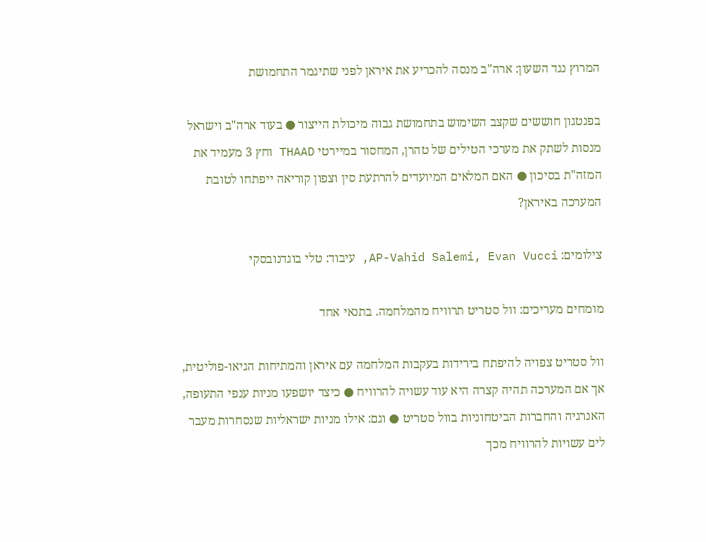המרוץ נגד השעון: ארה"ב מנסה להכריע את איראן לפני שתיגמר התחמושת

בפנטגון חוששים שקצב השימוש בתחמושת גבוה מיכולת הייצור ● בעוד ארה"ב וישראל מנסות לשתק את מערכי הטילים של טהרן, המחסור במיירטי THAAD וחץ 3 מעמיד את המזה"ת בסיכון ● האם המלאים המיועדים להרתעת סין וצפון קוריאה ייפתחו לטובת המערכה באיראן?

צילומים: AP-Vahid Salemi, Evan Vucci, עיבוד: טלי בוגדנובסקי

מומחים מעריכים: וול סטריט תרוויח מהמלחמה. בתנאי אחד

וול סטריט צפויה להיפתח בירידות בעקבות המלחמה עם איראן והמתיחות הגיאו-פוליטית, אך אם המערכה תהיה קצרה היא עוד עשויה להרוויח ● כיצד יושפעו מניות ענפי התעופה, האנרגיה והחברות הביטחוניות בוול סטריט ● וגם: אילו מניות ישראליות שנסחרות מעבר לים עשויות להרוויח מכך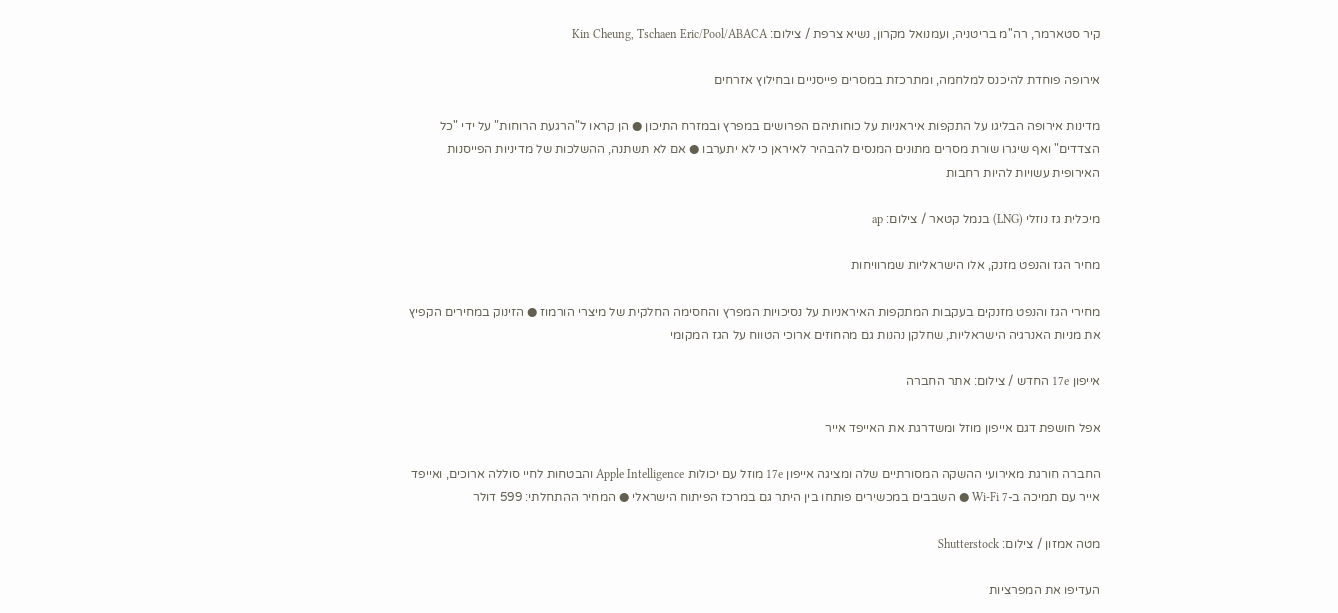קיר סטארמר, רה''מ בריטניה, ועמנואל מקרון, נשיא צרפת / צילום: Kin Cheung, Tschaen Eric/Pool/ABACA

אירופה פוחדת להיכנס למלחמה, ומתרכזת במסרים פייסניים ובחילוץ אזרחים

מדינות אירופה הבליגו על התקפות איראניות על כוחותיהם הפרושים במפרץ ובמזרח התיכון ● הן קראו ל"הרגעת הרוחות" על ידי "כל הצדדים" ואף שיגרו שורת מסרים מתונים המנסים להבהיר לאיראן כי לא יתערבו ● אם לא תשתנה, ההשלכות של מדיניות הפייסנות האירופית עשויות להיות רחבות

מיכלית גז נוזלי (LNG) בנמל קטאר / צילום: ap

מחיר הגז והנפט מזנק, אלו הישראליות שמרוויחות

מחירי הגז והנפט מזנקים בעקבות המתקפות האיראניות על נסיכויות המפרץ והחסימה החלקית של מיצרי הורמוז ● הזינוק במחירים הקפיץ את מניות האנרגיה הישראליות, שחלקן נהנות גם מהחוזים ארוכי הטווח על הגז המקומי

אייפון 17e החדש / צילום: אתר החברה

אפל חושפת דגם אייפון מוזל ומשדרגת את האייפד אייר

החברה חורגת מאירועי ההשקה המסורתיים שלה ומציגה אייפון 17e מוזל עם יכולות Apple Intelligence והבטחות לחיי סוללה ארוכים, ואייפד אייר עם תמיכה ב-Wi-Fi 7 ● השבבים במכשירים פותחו בין היתר גם במרכז הפיתוח הישראלי ● המחיר ההתחלתי: 599 דולר

מטה אמזון / צילום: Shutterstock

העדיפו את המפרציות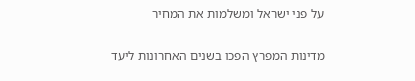על פני ישראל ומשלמות את המחיר

מדינות המפרץ הפכו בשנים האחרונות ליעד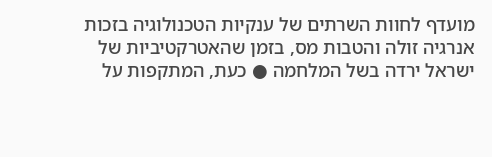מועדף לחוות השרתים של ענקיות הטכנולוגיה בזכות אנרגיה זולה והטבות מס, בזמן שהאטרקטיביות של ישראל ירדה בשל המלחמה ● כעת, המתקפות על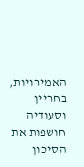האמירויות, בחריין וסעודיה חושפות את הסיכון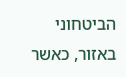הביטחוני באזור, כאשר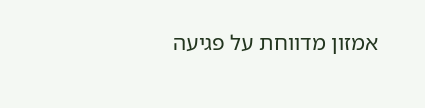אמזון מדווחת על פגיעה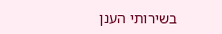בשירותי הענן